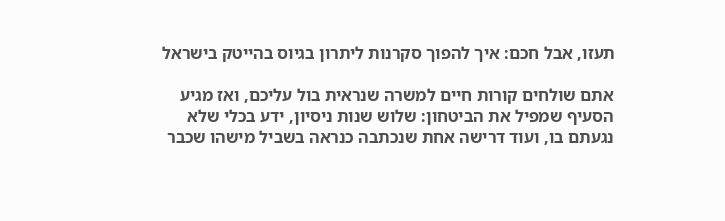תעזו, אבל חכם: איך להפוך סקרנות ליתרון בגיוס בהייטק בישראל

אתם שולחים קורות חיים למשרה שנראית בול עליכם, ואז מגיע הסעיף שמפיל את הביטחון: שלוש שנות ניסיון, ידע בכלי שלא נגעתם בו, ועוד דרישה אחת שנכתבה כנראה בשביל מישהו שכבר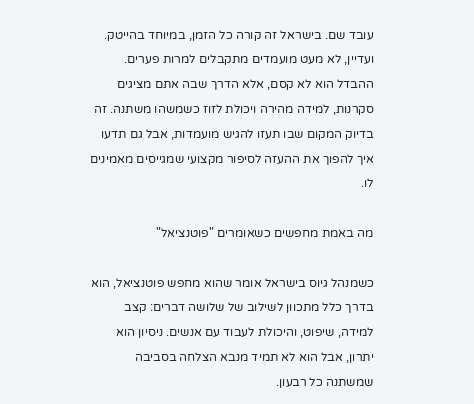עובד שם. בישראל זה קורה כל הזמן, במיוחד בהייטק. ועדיין, לא מעט מועמדים מתקבלים למרות פערים. ההבדל הוא לא קסם, אלא הדרך שבה אתם מציגים סקרנות, למידה מהירה ויכולת לזוז כשמשהו משתנה. זה בדיוק המקום שבו תעזו להגיש מועמדות, אבל גם תדעו איך להפוך את ההעזה לסיפור מקצועי שמגייסים מאמינים לו.

מה באמת מחפשים כשאומרים "פוטנציאל"

כשמנהל גיוס בישראל אומר שהוא מחפש פוטנציאל, הוא בדרך כלל מתכוון לשילוב של שלושה דברים: קצב למידה, שיפוט, והיכולת לעבוד עם אנשים. ניסיון הוא יתרון, אבל הוא לא תמיד מנבא הצלחה בסביבה שמשתנה כל רבעון.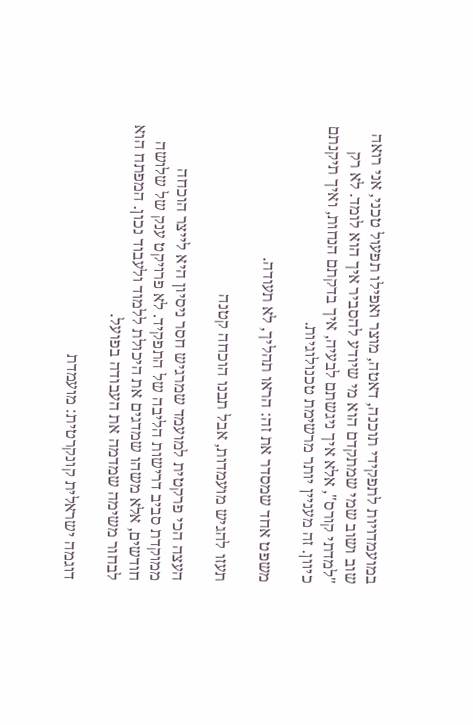במועמדויות לתפקידי תוכנה, דאטה, מוצר ואפילו תפעול טכני, אני רואה שוב ושוב שמי שמתקדם הוא מי שיודע להסביר איך הוא לומד. לא רק "למדתי קורס", אלא איך ניגשתם לבעיה, איך בדקתם הנחות, ואיך תיקנתם כיוון. זה מעניין יותר מרשימת טכנולוגיות.

משפט אחד שמסדר את זה: הראו תהליך, לא תעודה.

תעזו להגיש מועמדות, אבל תבנו הוכחה קטנה

העצה הכי פרקטית למועמד שמרגיש חסר ניסיון היא לייצר הוכחה ממוקדת סביב דרישות הליבה של התפקיד. לא פרויקט ענק של שלושה חודשים, אלא משהו שמדגים את היכולת ללמוד ולעבוד נכון. המפתח הוא לבחור משימה שמדמה את העבודה בפועל.

דוגמה ישראלית קונקרטית: מועמדת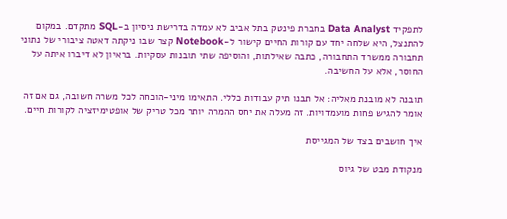לתפקיד Data Analyst בחברת פינטק בתל אביב לא עמדה בדרישת ניסיון ב-SQL מתקדם. במקום להתנצל, היא שלחה יחד עם קורות החיים קישור ל-Notebook קצר שבו ניקתה דאטה ציבורי של נתוני תחבורה ממשרד התחבורה, כתבה שאילתות, והוסיפה שתי תובנות עסקיות. בראיון לא דיברו איתה על החוסר, אלא על החשיבה.

תובנה לא מובנת מאליה: אל תבנו תיק עבודות כללי. התאימו מיני-הוכחה לכל משרה חשובה, גם אם זה אומר להגיש פחות מועמדויות. זה מעלה את יחס ההמרה יותר מכל טריק של אופטימיזציה לקורות חיים.

איך חושבים בצד של המגייסת

מנקודת מבט של גיוס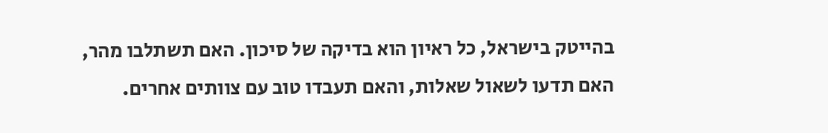בהייטק בישראל, כל ראיון הוא בדיקה של סיכון. האם תשתלבו מהר, האם תדעו לשאול שאלות, והאם תעבדו טוב עם צוותים אחרים.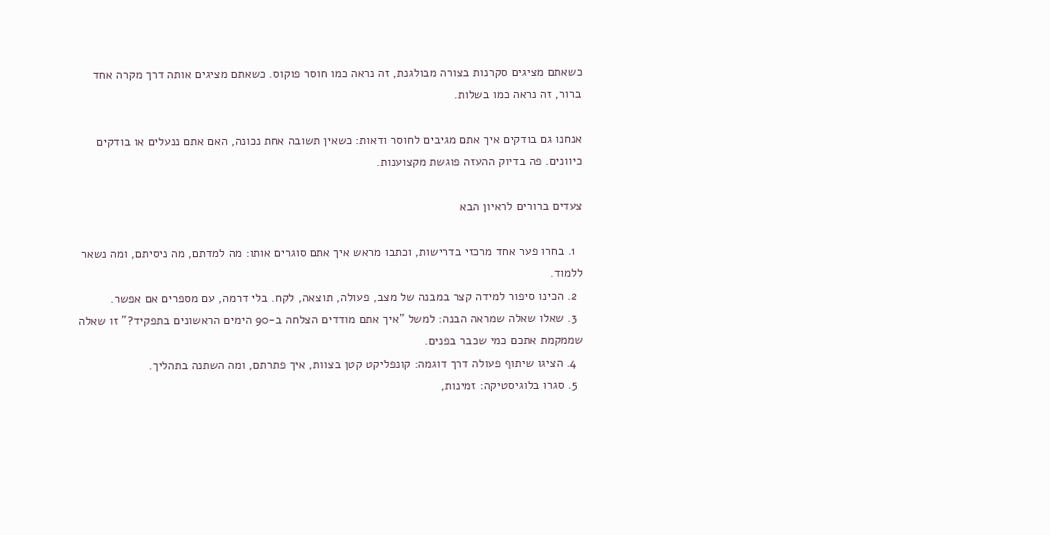כשאתם מציגים סקרנות בצורה מבולגנת, זה נראה כמו חוסר פוקוס. כשאתם מציגים אותה דרך מקרה אחד ברור, זה נראה כמו בשלות.

אנחנו גם בודקים איך אתם מגיבים לחוסר ודאות: כשאין תשובה אחת נכונה, האם אתם ננעלים או בודקים כיוונים. פה בדיוק ההעזה פוגשת מקצוענות.

צעדים ברורים לראיון הבא

  1. בחרו פער אחד מרכזי בדרישות, וכתבו מראש איך אתם סוגרים אותו: מה למדתם, מה ניסיתם, ומה נשאר ללמוד.
  2. הכינו סיפור למידה קצר במבנה של מצב, פעולה, תוצאה, לקח. בלי דרמה, עם מספרים אם אפשר.
  3. שאלו שאלה שמראה הבנה: למשל "איך אתם מודדים הצלחה ב-90 הימים הראשונים בתפקיד?" זו שאלה שממקמת אתכם כמי שכבר בפנים.
  4. הציגו שיתוף פעולה דרך דוגמה: קונפליקט קטן בצוות, איך פתרתם, ומה השתנה בתהליך.
  5. סגרו בלוגיסטיקה: זמינות,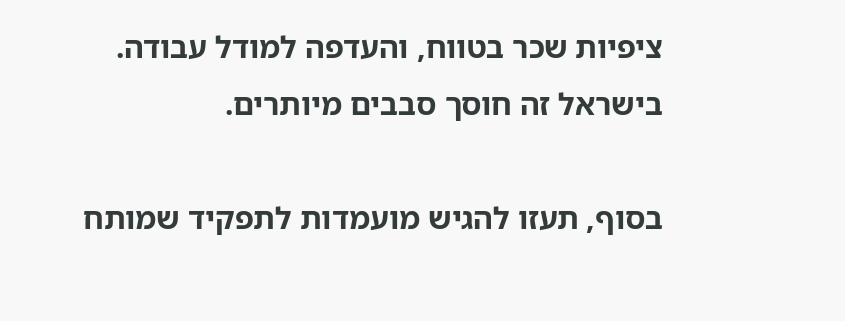ציפיות שכר בטווח, והעדפה למודל עבודה. בישראל זה חוסך סבבים מיותרים.

בסוף, תעזו להגיש מועמדות לתפקיד שמותח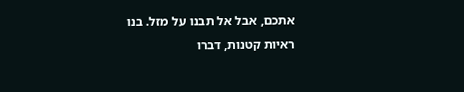אתכם, אבל אל תבנו על מזל. בנו ראיות קטנות, דברו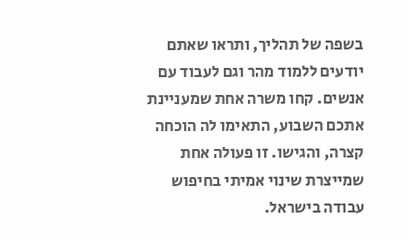בשפה של תהליך, ותראו שאתם יודעים ללמוד מהר וגם לעבוד עם אנשים. קחו משרה אחת שמעניינת אתכם השבוע, התאימו לה הוכחה קצרה, והגישו. זו פעולה אחת שמייצרת שינוי אמיתי בחיפוש עבודה בישראל.